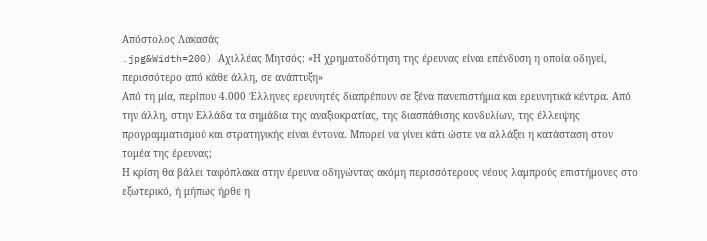Απόστολος Λακασάς
.jpg&Width=200) Αχιλλέας Μητσός: «Η χρηματοδότηση της έρευνας είναι επένδυση η οποία οδηγεί, περισσότερο από κάθε άλλη, σε ανάπτυξη»
Από τη μία, περίπου 4.000 Έλληνες ερευνητές διαπρέπουν σε ξένα πανεπιστήμια και ερευνητικά κέντρα. Από την άλλη, στην Ελλάδα τα σημάδια της αναξιοκρατίας, της διασπάθισης κονδυλίων, της έλλειψης προγραμματισμού και στρατηγικής είναι έντονα. Μπορεί να γίνει κάτι ώστε να αλλάξει η κατάσταση στον τομέα της έρευνας;
Η κρίση θα βάλει ταφόπλακα στην έρευνα οδηγώντας ακόμη περισσότερους νέους λαμπρούς επιστήμονες στο εξωτερικό, ή μήπως ήρθε η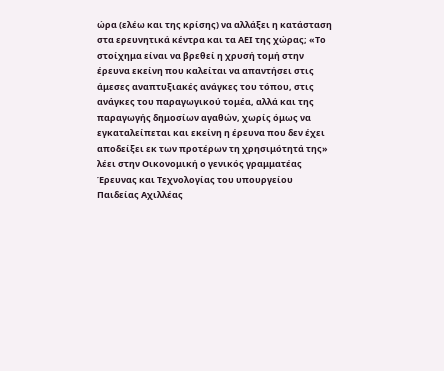ώρα (ελέω και της κρίσης) να αλλάξει η κατάσταση στα ερευνητικά κέντρα και τα ΑΕΙ της χώρας; «Το στοίχημα είναι να βρεθεί η χρυσή τομή στην έρευνα εκείνη που καλείται να απαντήσει στις άμεσες αναπτυξιακές ανάγκες του τόπου, στις ανάγκες του παραγωγικού τομέα, αλλά και της παραγωγής δημοσίων αγαθών, χωρίς όμως να εγκαταλείπεται και εκείνη η έρευνα που δεν έχει αποδείξει εκ των προτέρων τη χρησιμότητά της» λέει στην Οικονομική ο γενικός γραμματέας Έρευνας και Τεχνολογίας του υπουργείου Παιδείας Αχιλλέας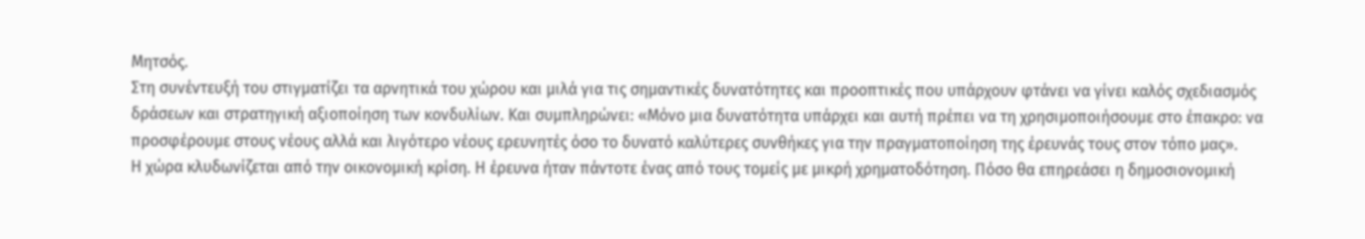Μητσός.
Στη συνέντευξή του στιγματίζει τα αρνητικά του χώρου και μιλά για τις σημαντικές δυνατότητες και προοπτικές που υπάρχουν φτάνει να γίνει καλός σχεδιασμός δράσεων και στρατηγική αξιοποίηση των κονδυλίων. Και συμπληρώνει: «Μόνο μια δυνατότητα υπάρχει και αυτή πρέπει να τη χρησιμοποιήσουμε στο έπακρο: να προσφέρουμε στους νέους αλλά και λιγότερο νέους ερευνητές όσο το δυνατό καλύτερες συνθήκες για την πραγματοποίηση της έρευνάς τους στον τόπο μας».
Η χώρα κλυδωνίζεται από την οικονομική κρίση. Η έρευνα ήταν πάντοτε ένας από τους τομείς με μικρή χρηματοδότηση. Πόσο θα επηρεάσει η δημοσιονομική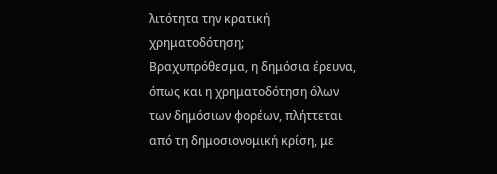λιτότητα την κρατική χρηματοδότηση;
Βραχυπρόθεσμα, η δημόσια έρευνα, όπως και η χρηματοδότηση όλων των δημόσιων φορέων, πλήττεται από τη δημοσιονομική κρίση, με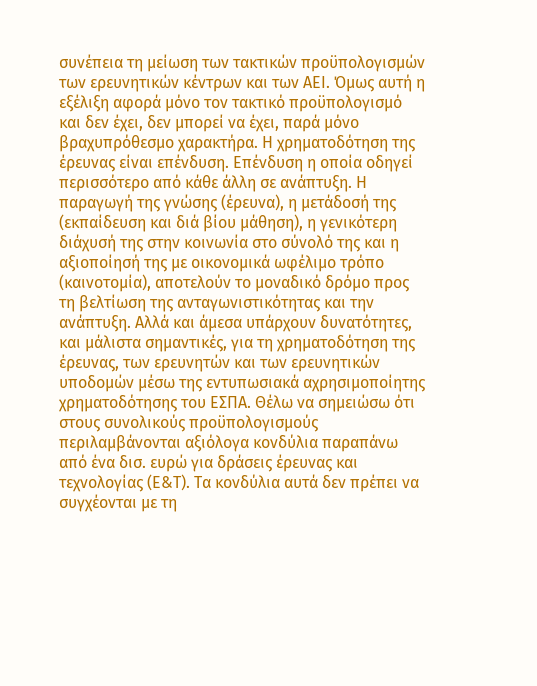συνέπεια τη μείωση των τακτικών προϋπολογισμών των ερευνητικών κέντρων και των ΑΕΙ. Όμως αυτή η εξέλιξη αφορά μόνο τον τακτικό προϋπολογισμό και δεν έχει, δεν μπορεί να έχει, παρά μόνο βραχυπρόθεσμο χαρακτήρα. Η χρηματοδότηση της έρευνας είναι επένδυση. Επένδυση η οποία οδηγεί περισσότερο από κάθε άλλη σε ανάπτυξη. Η παραγωγή της γνώσης (έρευνα), η μετάδοσή της (εκπαίδευση και διά βίου μάθηση), η γενικότερη διάχυσή της στην κοινωνία στο σύνολό της και η αξιοποίησή της με οικονομικά ωφέλιμο τρόπο (καινοτομία), αποτελούν το μοναδικό δρόμο προς τη βελτίωση της ανταγωνιστικότητας και την ανάπτυξη. Αλλά και άμεσα υπάρχουν δυνατότητες, και μάλιστα σημαντικές, για τη χρηματοδότηση της έρευνας, των ερευνητών και των ερευνητικών υποδομών μέσω της εντυπωσιακά αχρησιμοποίητης χρηματοδότησης του ΕΣΠΑ. Θέλω να σημειώσω ότι στους συνολικούς προϋπολογισμούς περιλαμβάνονται αξιόλογα κονδύλια παραπάνω από ένα δισ. ευρώ για δράσεις έρευνας και τεχνολογίας (Ε&Τ). Τα κονδύλια αυτά δεν πρέπει να συγχέονται με τη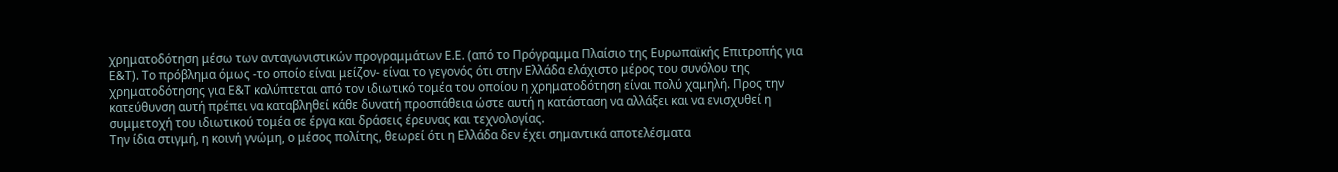χρηματοδότηση μέσω των ανταγωνιστικών προγραμμάτων Ε.Ε. (από το Πρόγραμμα Πλαίσιο της Ευρωπαϊκής Επιτροπής για Ε&Τ). Το πρόβλημα όμως -το οποίο είναι μείζον- είναι το γεγονός ότι στην Ελλάδα ελάχιστο μέρος του συνόλου της χρηματοδότησης για Ε&Τ καλύπτεται από τον ιδιωτικό τομέα του οποίου η χρηματοδότηση είναι πολύ χαμηλή. Προς την κατεύθυνση αυτή πρέπει να καταβληθεί κάθε δυνατή προσπάθεια ώστε αυτή η κατάσταση να αλλάξει και να ενισχυθεί η συμμετοχή του ιδιωτικού τομέα σε έργα και δράσεις έρευνας και τεχνολογίας.
Την ίδια στιγμή, η κοινή γνώμη, ο μέσος πολίτης, θεωρεί ότι η Ελλάδα δεν έχει σημαντικά αποτελέσματα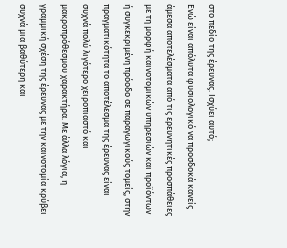στο πεδίο της έρευνας. Ισχύει αυτό;
Ενώ είναι απόλυτα φυσιολογικό να προσδοκά κανείς άμεσα αποτελέσματα από τις ερευνητικές προσπάθειες με τη μορφή καινοτομικών υπηρεσιών και προϊόντων ή συγκεκριμένη πρόοδο σε παραγωγικούς τομείς, στην πραγματικότητα το αποτέλεσμα της έρευνας είναι συχνά πολύ λιγότερο χειροπιαστό και μακροπρόθεσμου χαρακτήρα. Με άλλα λόγια, η γραμμική σχέση της έρευνας με την καινοτομία κρύβει συχνά μια βαθύτερη και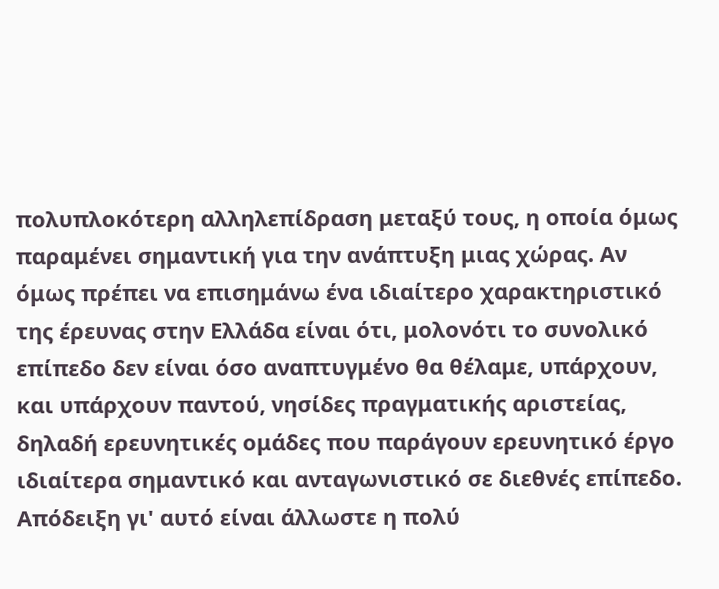πολυπλοκότερη αλληλεπίδραση μεταξύ τους, η οποία όμως παραμένει σημαντική για την ανάπτυξη μιας χώρας. Αν όμως πρέπει να επισημάνω ένα ιδιαίτερο χαρακτηριστικό της έρευνας στην Ελλάδα είναι ότι, μολονότι το συνολικό επίπεδο δεν είναι όσο αναπτυγμένο θα θέλαμε, υπάρχουν, και υπάρχουν παντού, νησίδες πραγματικής αριστείας, δηλαδή ερευνητικές ομάδες που παράγουν ερευνητικό έργο ιδιαίτερα σημαντικό και ανταγωνιστικό σε διεθνές επίπεδο. Απόδειξη γι' αυτό είναι άλλωστε η πολύ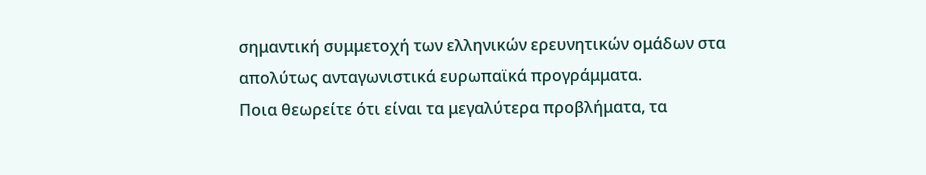σημαντική συμμετοχή των ελληνικών ερευνητικών ομάδων στα απολύτως ανταγωνιστικά ευρωπαϊκά προγράμματα.
Ποια θεωρείτε ότι είναι τα μεγαλύτερα προβλήματα, τα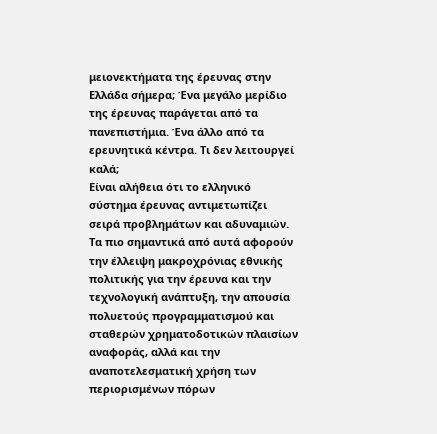μειονεκτήματα της έρευνας στην Ελλάδα σήμερα; Ένα μεγάλο μερίδιο της έρευνας παράγεται από τα πανεπιστήμια. Ένα άλλο από τα ερευνητικά κέντρα. Τι δεν λειτουργεί καλά;
Είναι αλήθεια ότι το ελληνικό σύστημα έρευνας αντιμετωπίζει σειρά προβλημάτων και αδυναμιών. Τα πιο σημαντικά από αυτά αφορούν την έλλειψη μακροχρόνιας εθνικής πολιτικής για την έρευνα και την τεχνολογική ανάπτυξη, την απουσία πολυετούς προγραμματισμού και σταθερών χρηματοδοτικών πλαισίων αναφοράς, αλλά και την αναποτελεσματική χρήση των περιορισμένων πόρων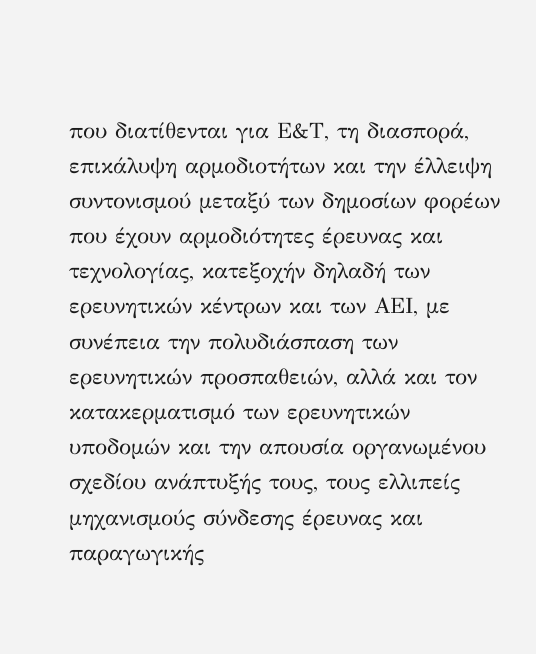που διατίθενται για Ε&Τ, τη διασπορά, επικάλυψη αρμοδιοτήτων και την έλλειψη συντονισμού μεταξύ των δημοσίων φορέων που έχουν αρμοδιότητες έρευνας και τεχνολογίας, κατεξοχήν δηλαδή των ερευνητικών κέντρων και των ΑΕΙ, με συνέπεια την πολυδιάσπαση των ερευνητικών προσπαθειών, αλλά και τον κατακερματισμό των ερευνητικών υποδομών και την απουσία οργανωμένου σχεδίου ανάπτυξής τους, τους ελλιπείς μηχανισμούς σύνδεσης έρευνας και παραγωγικής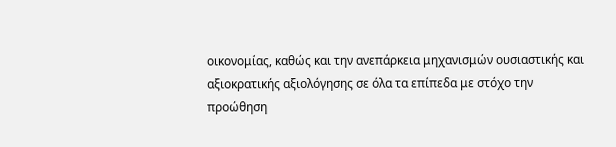οικονομίας, καθώς και την ανεπάρκεια μηχανισμών ουσιαστικής και αξιοκρατικής αξιολόγησης σε όλα τα επίπεδα με στόχο την προώθηση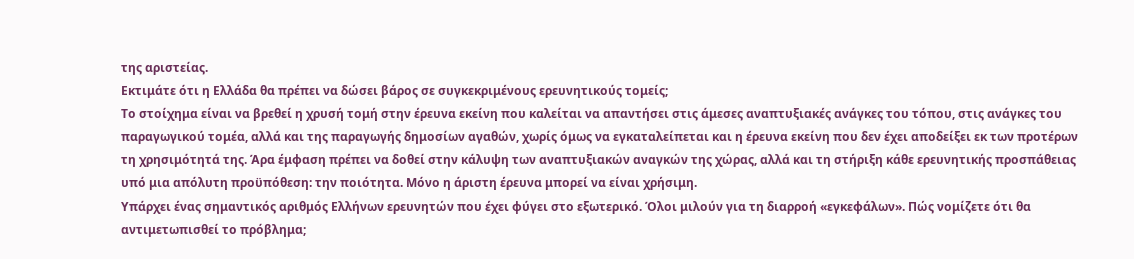της αριστείας.
Εκτιμάτε ότι η Ελλάδα θα πρέπει να δώσει βάρος σε συγκεκριμένους ερευνητικούς τομείς;
Το στοίχημα είναι να βρεθεί η χρυσή τομή στην έρευνα εκείνη που καλείται να απαντήσει στις άμεσες αναπτυξιακές ανάγκες του τόπου, στις ανάγκες του παραγωγικού τομέα, αλλά και της παραγωγής δημοσίων αγαθών, χωρίς όμως να εγκαταλείπεται και η έρευνα εκείνη που δεν έχει αποδείξει εκ των προτέρων τη χρησιμότητά της. Άρα έμφαση πρέπει να δοθεί στην κάλυψη των αναπτυξιακών αναγκών της χώρας, αλλά και τη στήριξη κάθε ερευνητικής προσπάθειας υπό μια απόλυτη προϋπόθεση: την ποιότητα. Μόνο η άριστη έρευνα μπορεί να είναι χρήσιμη.
Υπάρχει ένας σημαντικός αριθμός Ελλήνων ερευνητών που έχει φύγει στο εξωτερικό. Όλοι μιλούν για τη διαρροή «εγκεφάλων». Πώς νομίζετε ότι θα αντιμετωπισθεί το πρόβλημα;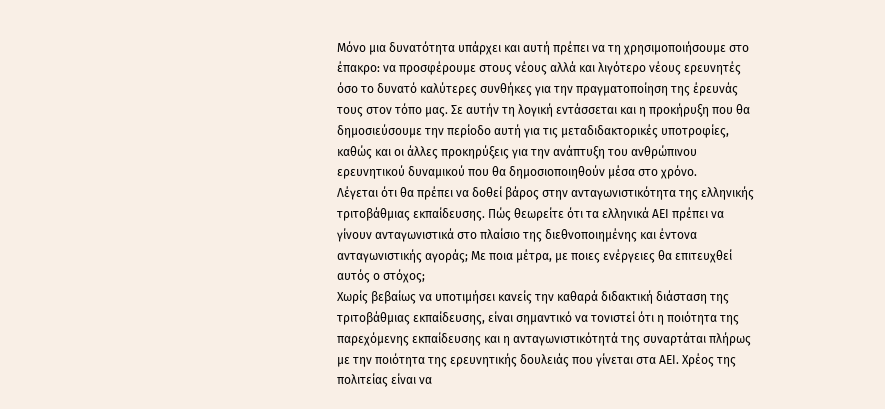Μόνο μια δυνατότητα υπάρχει και αυτή πρέπει να τη χρησιμοποιήσουμε στο έπακρο: να προσφέρουμε στους νέους αλλά και λιγότερο νέους ερευνητές όσο το δυνατό καλύτερες συνθήκες για την πραγματοποίηση της έρευνάς τους στον τόπο μας. Σε αυτήν τη λογική εντάσσεται και η προκήρυξη που θα δημοσιεύσουμε την περίοδο αυτή για τις μεταδιδακτορικές υποτροφίες, καθώς και οι άλλες προκηρύξεις για την ανάπτυξη του ανθρώπινου ερευνητικού δυναμικού που θα δημοσιοποιηθούν μέσα στο χρόνο.
Λέγεται ότι θα πρέπει να δοθεί βάρος στην ανταγωνιστικότητα της ελληνικής τριτοβάθμιας εκπαίδευσης. Πώς θεωρείτε ότι τα ελληνικά ΑΕΙ πρέπει να γίνουν ανταγωνιστικά στο πλαίσιο της διεθνοποιημένης και έντονα ανταγωνιστικής αγοράς; Με ποια μέτρα, με ποιες ενέργειες θα επιτευχθεί αυτός ο στόχος;
Χωρίς βεβαίως να υποτιμήσει κανείς την καθαρά διδακτική διάσταση της τριτοβάθμιας εκπαίδευσης, είναι σημαντικό να τονιστεί ότι η ποιότητα της παρεχόμενης εκπαίδευσης και η ανταγωνιστικότητά της συναρτάται πλήρως με την ποιότητα της ερευνητικής δουλειάς που γίνεται στα ΑΕΙ. Χρέος της πολιτείας είναι να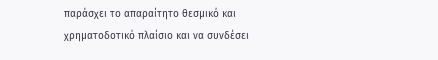παράσχει το απαραίτητο θεσμικό και χρηματοδοτικό πλαίσιο και να συνδέσει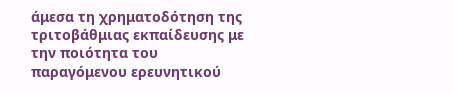άμεσα τη χρηματοδότηση της τριτοβάθμιας εκπαίδευσης με την ποιότητα του παραγόμενου ερευνητικού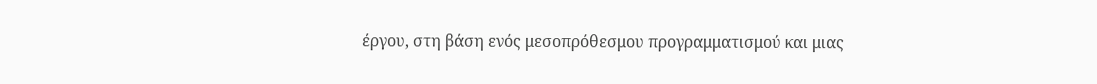έργου, στη βάση ενός μεσοπρόθεσμου προγραμματισμού και μιας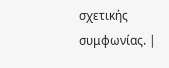σχετικής συμφωνίας. |